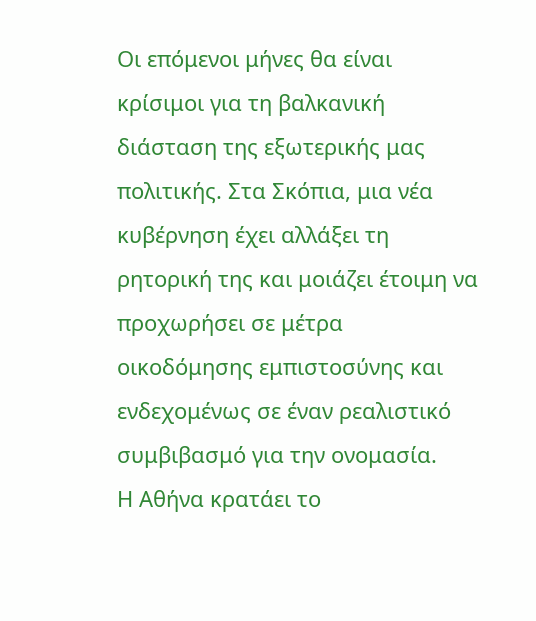Οι επόμενοι μήνες θα είναι κρίσιμοι για τη βαλκανική διάσταση της εξωτερικής μας πολιτικής. Στα Σκόπια, μια νέα κυβέρνηση έχει αλλάξει τη ρητορική της και μοιάζει έτοιμη να προχωρήσει σε μέτρα οικοδόμησης εμπιστοσύνης και ενδεχομένως σε έναν ρεαλιστικό συμβιβασμό για την ονομασία.
Η Αθήνα κρατάει το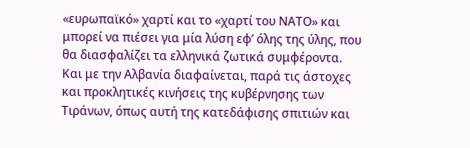«ευρωπαϊκό» χαρτί και το «χαρτί του ΝΑΤΟ» και μπορεί να πιέσει για μία λύση εφ’ όλης της ύλης, που θα διασφαλίζει τα ελληνικά ζωτικά συμφέροντα. Και με την Αλβανία διαφαίνεται, παρά τις άστοχες και προκλητικές κινήσεις της κυβέρνησης των Τιράνων, όπως αυτή της κατεδάφισης σπιτιών και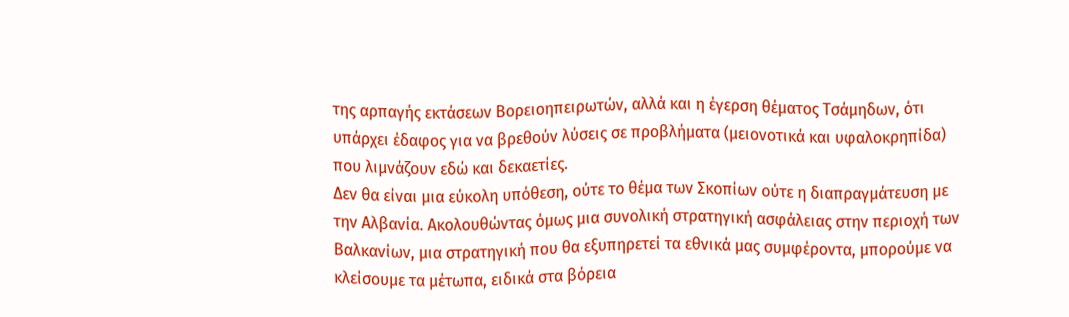της αρπαγής εκτάσεων Βορειοηπειρωτών, αλλά και η έγερση θέματος Τσάμηδων, ότι υπάρχει έδαφος για να βρεθούν λύσεις σε προβλήματα (μειονοτικά και υφαλοκρηπίδα) που λιμνάζουν εδώ και δεκαετίες.
Δεν θα είναι μια εύκολη υπόθεση, ούτε το θέμα των Σκοπίων ούτε η διαπραγμάτευση με την Αλβανία. Ακολουθώντας όμως μια συνολική στρατηγική ασφάλειας στην περιοχή των Βαλκανίων, μια στρατηγική που θα εξυπηρετεί τα εθνικά μας συμφέροντα, μπορούμε να κλείσουμε τα μέτωπα, ειδικά στα βόρεια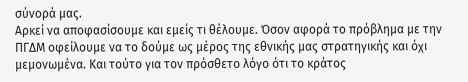σύνορά μας.
Αρκεί να αποφασίσουμε και εμείς τι θέλουμε. Όσον αφορά το πρόβλημα με την ΠΓΔΜ οφείλουμε να το δούμε ως μέρος της εθνικής μας στρατηγικής και όχι μεμονωμένα. Και τούτο για τον πρόσθετο λόγο ότι το κράτος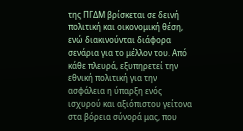της ΠΓΔΜ βρίσκεται σε δεινή πολιτική και οικονομική θέση, ενώ διακινούνται διάφορα σενάρια για το μέλλον του. Από κάθε πλευρά, εξυπηρετεί την εθνική πολιτική για την ασφάλεια η ύπαρξη ενός ισχυρού και αξιόπιστου γείτονα στα βόρεια σύνορά μας, που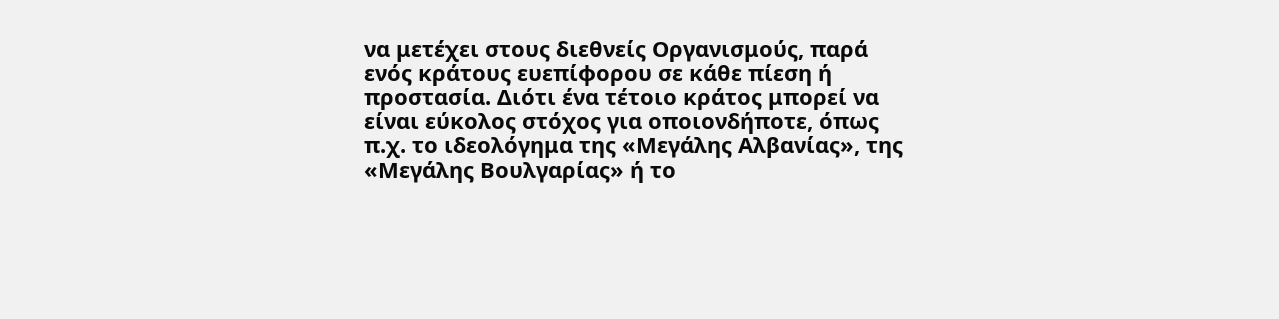να μετέχει στους διεθνείς Οργανισμούς, παρά ενός κράτους ευεπίφορου σε κάθε πίεση ή προστασία. Διότι ένα τέτοιο κράτος μπορεί να είναι εύκολος στόχος για οποιονδήποτε, όπως π.χ. το ιδεολόγημα της «Μεγάλης Αλβανίας», της «Μεγάλης Βουλγαρίας» ή το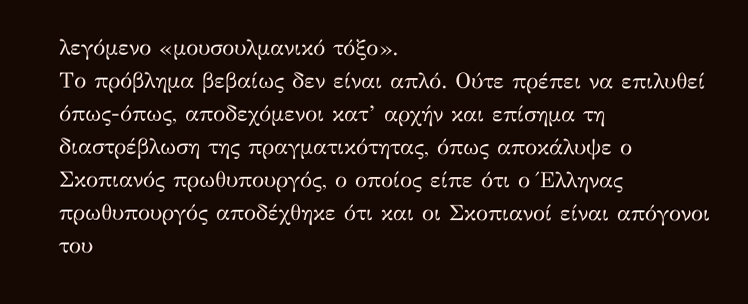λεγόμενο «μουσουλμανικό τόξο».
Το πρόβλημα βεβαίως δεν είναι απλό. Ούτε πρέπει να επιλυθεί όπως-όπως, αποδεχόμενοι κατ’ αρχήν και επίσημα τη διαστρέβλωση της πραγματικότητας, όπως αποκάλυψε ο Σκοπιανός πρωθυπουργός, ο οποίος είπε ότι ο Έλληνας πρωθυπουργός αποδέχθηκε ότι και οι Σκοπιανοί είναι απόγονοι του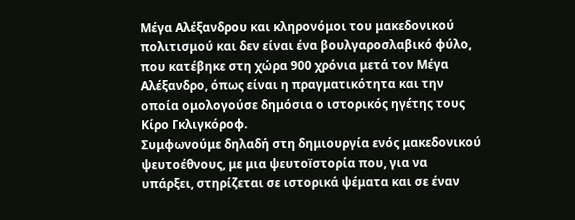Μέγα Αλέξανδρου και κληρονόμοι του μακεδονικού πολιτισμού και δεν είναι ένα βουλγαροσλαβικό φύλο, που κατέβηκε στη χώρα 900 χρόνια μετά τον Μέγα Αλέξανδρο, όπως είναι η πραγματικότητα και την οποία ομολογούσε δημόσια ο ιστορικός ηγέτης τους Κίρο Γκλιγκόροφ.
Συμφωνούμε δηλαδή στη δημιουργία ενός μακεδονικού ψευτοέθνους, με μια ψευτοïστορία που, για να υπάρξει, στηρίζεται σε ιστορικά ψέματα και σε έναν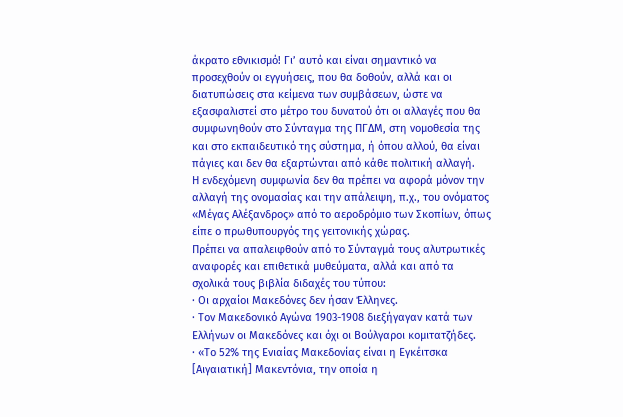άκρατο εθνικισμό! Γι’ αυτό και είναι σημαντικό να προσεχθούν οι εγγυήσεις, που θα δοθούν, αλλά και οι διατυπώσεις στα κείμενα των συμβάσεων, ώστε να εξασφαλιστεί στο μέτρο του δυνατού ότι οι αλλαγές που θα συμφωνηθούν στο Σύνταγμα της ΠΓΔΜ, στη νομοθεσία της και στο εκπαιδευτικό της σύστημα, ή όπου αλλού, θα είναι πάγιες και δεν θα εξαρτώνται από κάθε πολιτική αλλαγή.
Η ενδεχόμενη συμφωνία δεν θα πρέπει να αφορά μόνον την αλλαγή της ονομασίας και την απάλειψη, π.χ., του ονόματος «Μέγας Αλέξανδρος» από το αεροδρόμιο των Σκοπίων, όπως είπε ο πρωθυπουργός της γειτονικής χώρας.
Πρέπει να απαλειφθούν από το Σύνταγμά τους αλυτρωτικές αναφορές και επιθετικά μυθεύματα, αλλά και από τα σχολικά τους βιβλία διδαχές του τύπου:
· Οι αρχαίοι Μακεδόνες δεν ήσαν Έλληνες.
· Τον Μακεδονικό Αγώνα 1903-1908 διεξήγαγαν κατά των Ελλήνων οι Μακεδόνες και όχι οι Βούλγαροι κομιτατζήδες.
· «Το 52% της Ενιαίας Μακεδονίας είναι η Εγκέιτσκα [Αιγαιατική] Μακεντόνια, την οποία η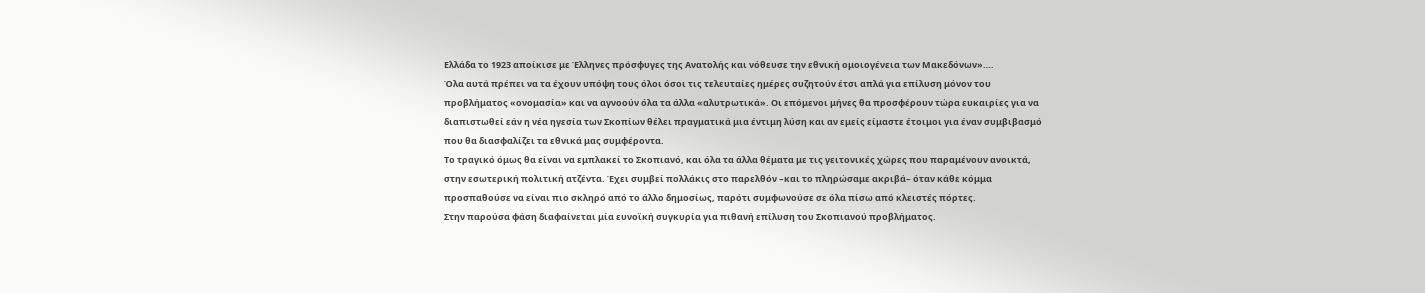Ελλάδα το 1923 αποίκισε με Έλληνες πρόσφυγες της Ανατολής και νόθευσε την εθνική ομοιογένεια των Μακεδόνων»….
Όλα αυτά πρέπει να τα έχουν υπόψη τους όλοι όσοι τις τελευταίες ημέρες συζητούν έτσι απλά για επίλυση μόνον του προβλήματος «ονομασία» και να αγνοούν όλα τα άλλα «αλυτρωτικά». Οι επόμενοι μήνες θα προσφέρουν τώρα ευκαιρίες για να διαπιστωθεί εάν η νέα ηγεσία των Σκοπίων θέλει πραγματικά μια έντιμη λύση και αν εμείς είμαστε έτοιμοι για έναν συμβιβασμό που θα διασφαλίζει τα εθνικά μας συμφέροντα.
Το τραγικό όμως θα είναι να εμπλακεί το Σκοπιανό, και όλα τα άλλα θέματα με τις γειτονικές χώρες που παραμένουν ανοικτά, στην εσωτερική πολιτική ατζέντα. Έχει συμβεί πολλάκις στο παρελθόν –και το πληρώσαμε ακριβά– όταν κάθε κόμμα προσπαθούσε να είναι πιο σκληρό από το άλλο δημοσίως, παρότι συμφωνούσε σε όλα πίσω από κλειστές πόρτες.
Στην παρούσα φάση διαφαίνεται μία ευνοϊκή συγκυρία για πιθανή επίλυση του Σκοπιανού προβλήματος.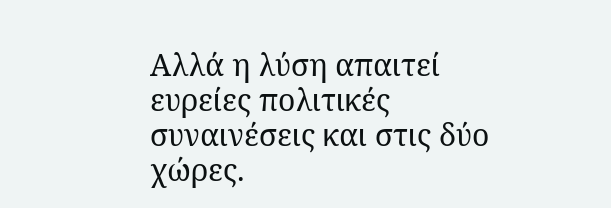Αλλά η λύση απαιτεί ευρείες πολιτικές συναινέσεις και στις δύο χώρες.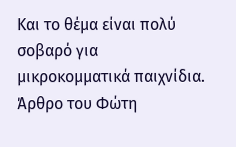Και το θέμα είναι πολύ σοβαρό για μικροκομματικά παιχνίδια.
Άρθρο του Φώτη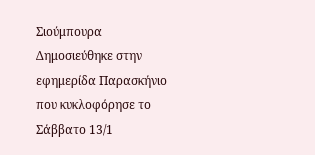Σιούμπουρα
Δημοσιεύθηκε στην εφημερίδα Παρασκήνιο που κυκλοφόρησε το Σάββατο 13/1